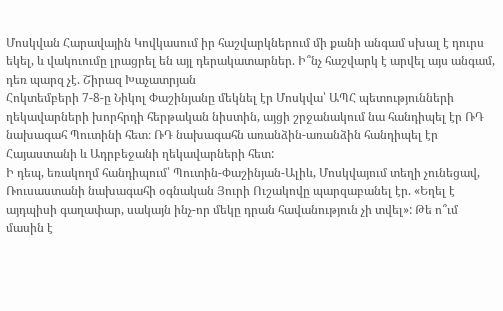Մոսկվան Հարավային Կովկասում իր հաշվարկներում մի քանի անգամ սխալ է դուրս եկել, և վակուումը լրացրել են այլ դերակատարներ. Ի՞նչ հաշվարկ է արվել այս անգամ, դեռ պարզ չէ. Շիրազ Խաչատրյան
Հոկտեմբերի 7-8-ը Նիկոլ Փաշինյանը մեկնել էր Մոսկվա՝ ԱՊՀ պետությունների ղեկավարների խորհրդի հերթական նիստին, այցի շրջանակում նա հանդիպել էր ՌԴ նախագահ Պուտինի հետ։ ՌԴ նախագահն առանձին-առանձին հանդիպել էր Հայաստանի և Ադրբեջանի ղեկավարների հետ:
Ի դեպ, եռակողմ հանդիպում՝ Պուտին-Փաշինյան-Ալիև, Մոսկվայում տեղի չունեցավ, Ռուսաստանի նախագահի օգնական Յուրի Ուշակովը պարզաբանել էր. «Եղել է այդպիսի գաղափար, սակայն ինչ-որ մեկը դրան հավանություն չի տվել»: Թե ո՞ւմ մասին է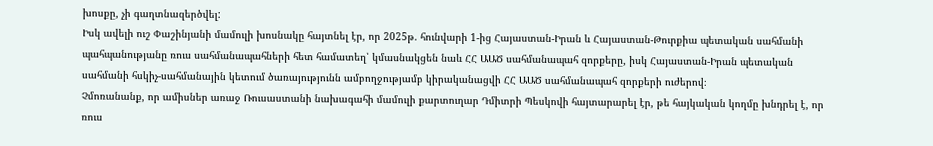խոսքը, չի գաղտնազերծվել:
Իսկ ավելի ուշ Փաշինյանի մամուլի խոսնակը հայտնել էր, որ 2025թ. հունվարի 1-ից Հայաստան-Իրան և Հայաստան-Թուրքիա պետական սահմանի պահպանությանը ռուս սահմանապահների հետ համատեղ՝ կմասնակցեն նաև ՀՀ ԱԱԾ սահմանապահ զորքերը, իսկ Հայաստան-Իրան պետական սահմանի հսկիչ-սահմանային կետում ծառայությունն ամբողջությամբ կիրականացվի ՀՀ ԱԱԾ սահմանապահ զորքերի ուժերով։
Չմոռանանք, որ ամիսներ առաջ Ռուսաստանի նախագահի մամուլի քարտուղար Դմիտրի Պեսկովի հայտարարել էր, թե հայկական կողմը խնդրել է, որ ռուս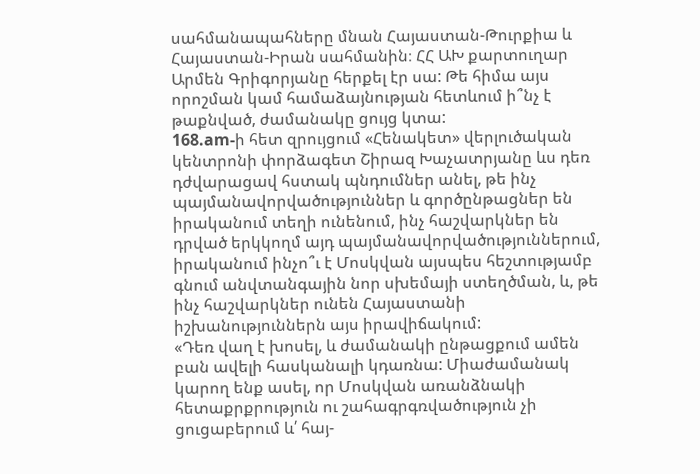սահմանապահները մնան Հայաստան-Թուրքիա և Հայաստան-Իրան սահմանին։ ՀՀ ԱԽ քարտուղար Արմեն Գրիգորյանը հերքել էր սա: Թե հիմա այս որոշման կամ համաձայնության հետևում ի՞նչ է թաքնված, ժամանակը ցույց կտա:
168.am-ի հետ զրույցում «Հենակետ» վերլուծական կենտրոնի փորձագետ Շիրազ Խաչատրյանը ևս դեռ դժվարացավ հստակ պնդումներ անել, թե ինչ պայմանավորվածություններ և գործընթացներ են իրականում տեղի ունենում, ինչ հաշվարկներ են դրված երկկողմ այդ պայմանավորվածություններում, իրականում ինչո՞ւ է Մոսկվան այսպես հեշտությամբ գնում անվտանգային նոր սխեմայի ստեղծման, և, թե ինչ հաշվարկներ ունեն Հայաստանի իշխանություններն այս իրավիճակում:
«Դեռ վաղ է խոսել, և ժամանակի ընթացքում ամեն բան ավելի հասկանալի կդառնա: Միաժամանակ կարող ենք ասել, որ Մոսկվան առանձնակի հետաքրքրություն ու շահագրգռվածություն չի ցուցաբերում և՛ հայ-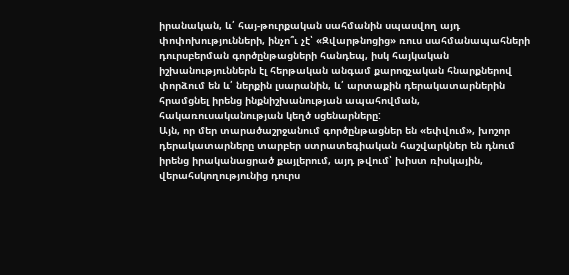իրանական, և՛ հայ-թուրքական սահմանին սպասվող այդ փոփոխությունների, ինչո՞ւ չէ՝ «Զվարթնոցից» ռուս սահմանապահների դուրսբերման գործընթացների հանդեպ, իսկ հայկական իշխանություններն էլ հերթական անգամ քարոզչական հնարքներով փորձում են և՛ ներքին լսարանին, և՛ արտաքին դերակատարներին հրամցնել իրենց ինքնիշխանության ապահովման, հակառուսականության կեղծ սցենարները:
Այն, որ մեր տարածաշրջանում գործընթացներ են «եփվում», խոշոր դերակատարները տարբեր ստրատեգիական հաշվարկներ են դնում իրենց իրականացրած քայլերում, այդ թվում՝ խիստ ռիսկային, վերահսկողությունից դուրս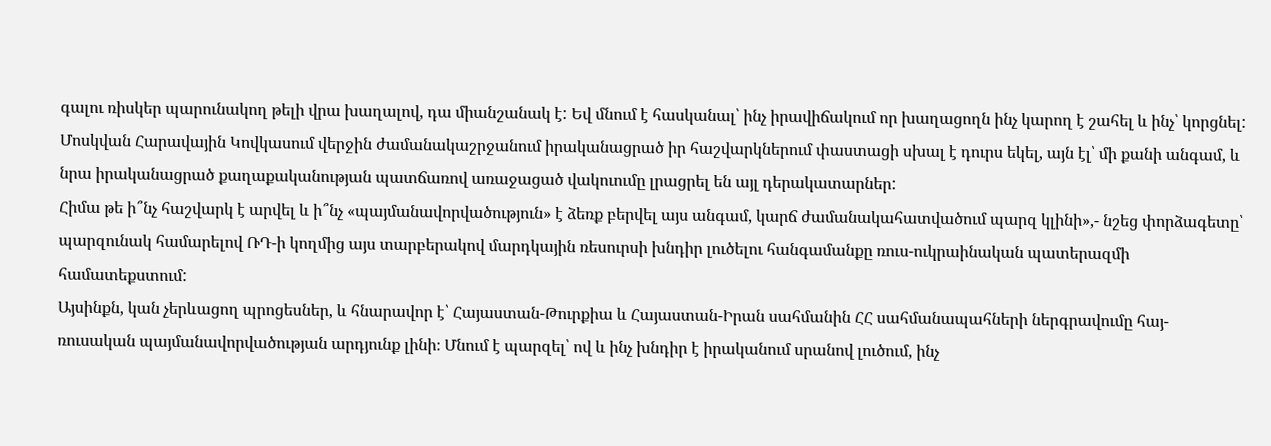գալու ռիսկեր պարունակող թելի վրա խաղալով, դա միանշանակ է: Եվ մնում է հասկանալ՝ ինչ իրավիճակում որ խաղացողն ինչ կարող է շահել և ինչ՝ կորցնել: Մոսկվան Հարավային Կովկասում վերջին ժամանակաշրջանում իրականացրած իր հաշվարկներում փաստացի սխալ է դուրս եկել, այն էլ՝ մի քանի անգամ, և նրա իրականացրած քաղաքականության պատճառով առաջացած վակուումը լրացրել են այլ դերակատարներ:
Հիմա թե ի՞նչ հաշվարկ է արվել և ի՞նչ «պայմանավորվածություն» է ձեռք բերվել այս անգամ, կարճ ժամանակահատվածում պարզ կլինի»,- նշեց փորձագետը՝ պարզունակ համարելով ՌԴ-ի կողմից այս տարբերակով մարդկային ռեսուրսի խնդիր լուծելու հանգամանքը ռուս-ուկրաինական պատերազմի համատեքստում:
Այսինքն, կան չերևացող պրոցեսներ, և հնարավոր է՝ Հայաստան-Թուրքիա և Հայաստան-Իրան սահմանին ՀՀ սահմանապահների ներգրավումը հայ-ռուսական պայմանավորվածության արդյունք լինի։ Մնում է պարզել՝ ով և ինչ խնդիր է իրականում սրանով լուծում, ինչ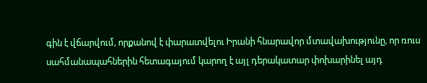գին է վճարվում, որքանով է փարատվելու Իրանի հնարավոր մտավախությունը, որ ռուս սահմանապահներին հետագայում կարող է այլ դերակատար փոխարինել այդ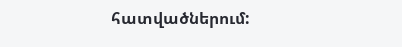հատվածներում: